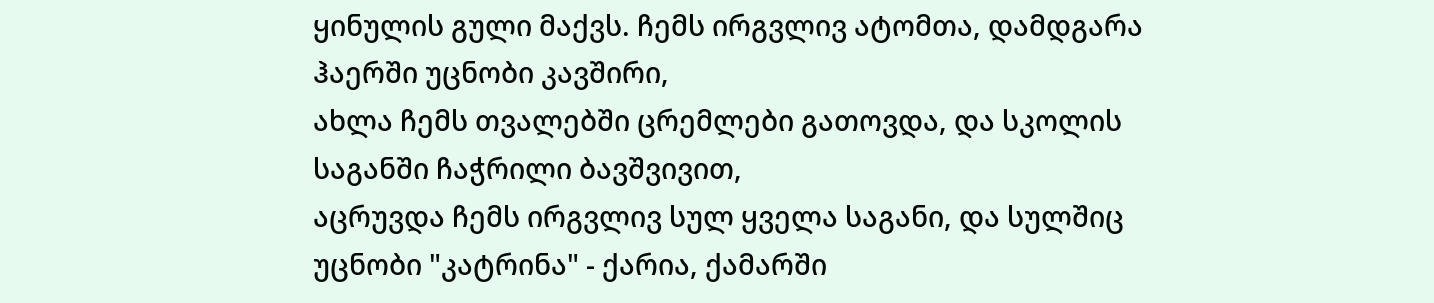ყინულის გული მაქვს. ჩემს ირგვლივ ატომთა, დამდგარა ჰაერში უცნობი კავშირი,
ახლა ჩემს თვალებში ცრემლები გათოვდა, და სკოლის საგანში ჩაჭრილი ბავშვივით,
აცრუვდა ჩემს ირგვლივ სულ ყველა საგანი, და სულშიც უცნობი "კატრინა" - ქარია, ქამარში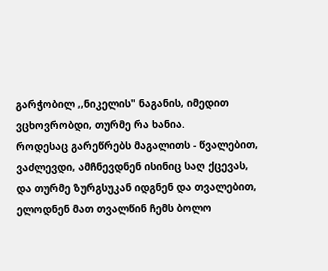გარჭობილ ,,ნიკელის" ნაგანის, იმედით ვცხოვრობდი, თურმე რა ხანია.
როდესაც გარეწრებს მაგალითს - წვალებით, ვაძლევდი, ამჩნევდნენ ისინიც საღ ქცევას,
და თურმე ზურგსუკან იდგნენ და თვალებით, ელოდნენ მათ თვალწინ ჩემს ბოლო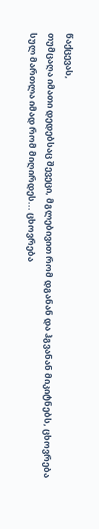წაქცევას,
თუმცაღა იმათი დედებსაც შევეცი, მგლებივით რომ დგანან და ჰგვანან მიკიტნებს, ცხოვრება სულ მართლა იმად რომ მიღირდეს... ცხოვრება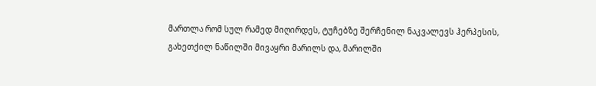მართლა რომ სულ რამედ მიღირდეს, ტუჩებზე შერჩენილ ნაკვალევს ჰერპესის,
გახეთქილ ნაწილში მივაყრი მარილს და, მარილში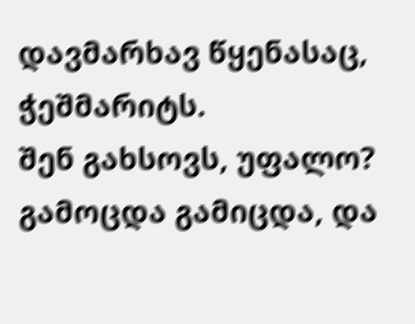დავმარხავ წყენასაც, ჭეშმარიტს.
შენ გახსოვს, უფალო? გამოცდა გამიცდა, და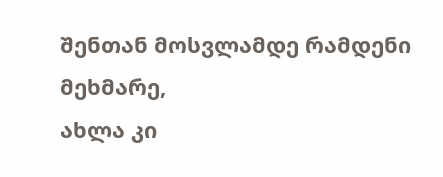შენთან მოსვლამდე რამდენი მეხმარე,
ახლა კი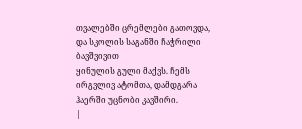თვალებში ცრემლები გათოვდა, და სკოლის საგანში ჩაჭრილი ბავშვივით
ყინულის გული მაქვს. ჩემს ირგვლივ ატომთა, დამდგარა ჰაერში უცნობი კავშირი.
|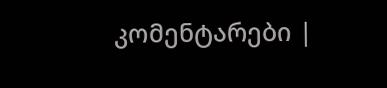კომენტარები |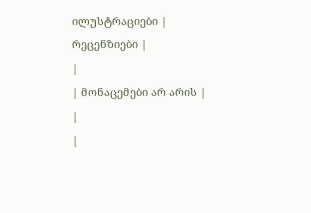ილუსტრაციები |
რეცენზიები |
|
| მონაცემები არ არის |
|
|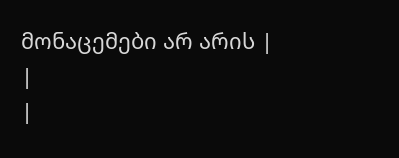მონაცემები არ არის |
|
|